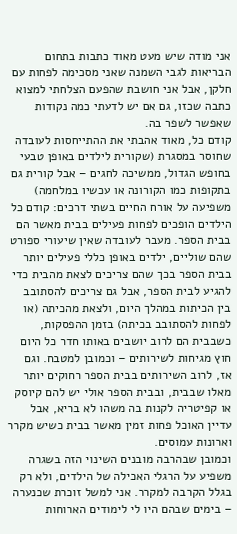אני מודה שיש מעט מאוד כתבות בתחום הבריאות לגבי השמנה שאני מסכימה לפחות עם חלקן, אבל אני חושבת שהפעם הצלחתי למצוא כתבה שכזו, גם אם יש לדעתי כמה נקודות שאפשר לשפר בה.
קודם כל, מאוד אהבתי את ההתייחסות לעובדה שחוסר במסגרת (שקורית לילדים באופן טבעי בחופש הגדול, ממשיכה לחגים – אבל קורית גם בתקופות כמו הקורונה או עכשיו במלחמה) משפיעה על אורח החיים בשתי דרכים: קודם כל הילדים הופכים לפחות פעילים בבית מאשר הם בבית הספר. מעבר לעובדה שאין שיעורי ספורט שהם שוליים, ילדים באופן כללי פעילים יותר בבית הספר בכך שהם צריכים לצאת מהבית כדי להגיע לבית הספר, אבל גם צריכים להסתובב בין הכיתות במהלך היום, ולצאת מהכיתה (או לפחות להסתובב בכיתה) בזמן ההפסקות, כשבבית הם לרוב יושבים באותו חדר כל היום חוץ מגיחות לשירותים – וכמובן למטבח. וגם אז, לרוב השירותים בבית הספר רחוקים יותר מאלו שבבית, ובבית הספר אולי יש להם קיוסק או קפיטריה לקנות בה משהו לא בריא, אבל עדיין האוכל פחות זמין מאשר בבית כשיש מקרר וארונות עמוסים.
וכמובן שבהרבה מובנים השינוי הזה בשגרה משפיע על הרגלי האכילה של הילדים, ולא רק בגלל הקרבה למקרר. אני למשל זוכרת שכנערה – בימים שבהם היו לי לימודים הארוחות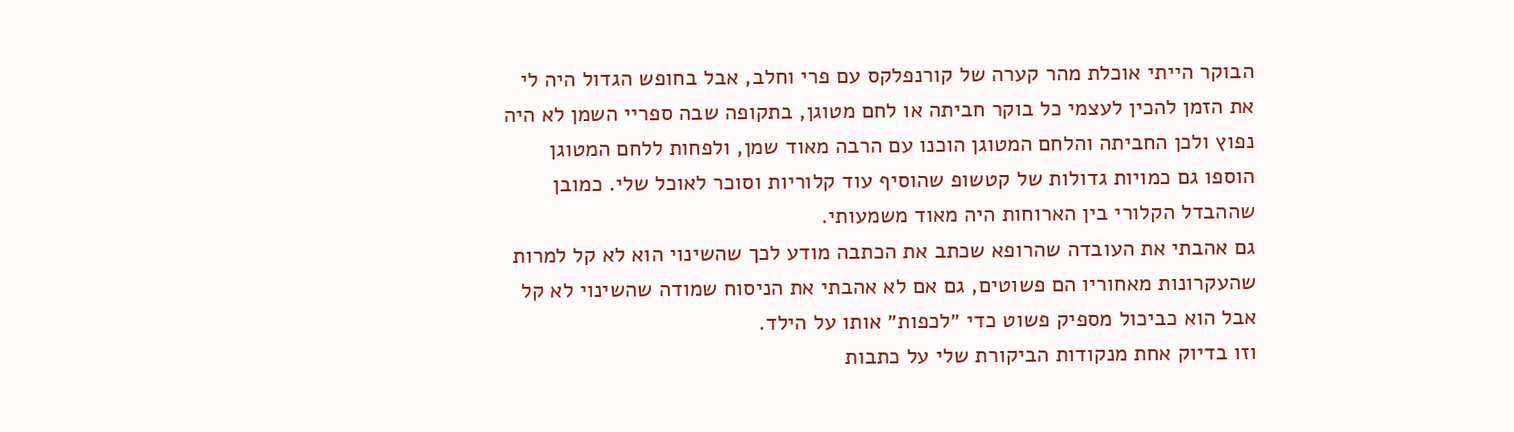הבוקר הייתי אוכלת מהר קערה של קורנפלקס עם פרי וחלב, אבל בחופש הגדול היה לי את הזמן להכין לעצמי כל בוקר חביתה או לחם מטוגן, בתקופה שבה ספריי השמן לא היה נפוץ ולכן החביתה והלחם המטוגן הוכנו עם הרבה מאוד שמן, ולפחות ללחם המטוגן הוספו גם כמויות גדולות של קטשופ שהוסיף עוד קלוריות וסוכר לאוכל שלי. כמובן שההבדל הקלורי בין הארוחות היה מאוד משמעותי.
גם אהבתי את העובדה שהרופא שכתב את הכתבה מודע לכך שהשינוי הוא לא קל למרות שהעקרונות מאחוריו הם פשוטים, גם אם לא אהבתי את הניסוח שמודה שהשינוי לא קל אבל הוא כביכול מספיק פשוט כדי ״לכפות״ אותו על הילד.
וזו בדיוק אחת מנקודות הביקורת שלי על כתבות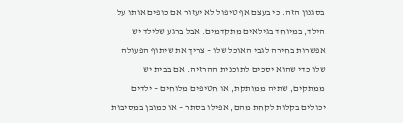בסגנון הזה. כי בעצם אף טיפול לא יעזור אם כופים אותו על הילד, במיוחד בגילאים מתקדמים. אבל ברגע שלילד יש אפשרות בחירה לגבי האוכל שלו – צריך את שיתוף הפעולה שלו כדי שהוא יסכים לתוכנית ההרזיה. אם בבית יש ממתקים, שתיה ממותקת, או חטיפים מלוחים – ילדים יכולים בקלות לקחת מהם, אפילו בסתר – או כמובן במסיבות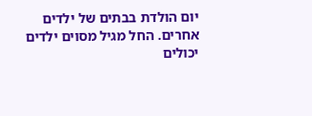יום הולדת בבתים של ילדים אחרים. החל מגיל מסוים ילדים יכולים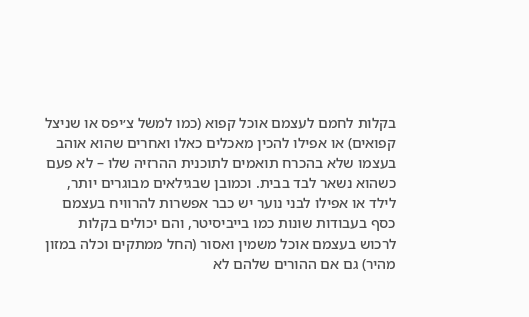בקלות לחמם לעצמם אוכל קפוא (כמו למשל צ׳יפס או שניצל קפואים) או אפילו להכין מאכלים כאלו ואחרים שהוא אוהב בעצמו שלא בהכרח תואמים לתוכנית ההרזיה שלו – לא פעם כשהוא נשאר לבד בבית. וכמובן שבגילאים מבוגרים יותר, לילד או אפילו לבני נוער יש כבר אפשרות להרוויח בעצמם כסף בעבודות שונות כמו בייביסיטר, והם יכולים בקלות לרכוש בעצמם אוכל משמין ואסור (החל ממתקים וכלה במזון מהיר) גם אם ההורים שלהם לא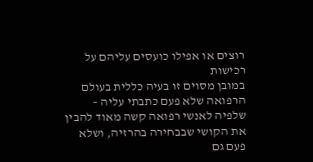רוצים או אפילו כועסים עליהם על רכישות
במובן מסוים זו בעיה כללית בעולם הרפואה שלא פעם כתבתי עליה – שלפיה לאנשי רפואה קשה מאוד להבין את הקושי שבבחירה בהרזיה, ושלא פעם גם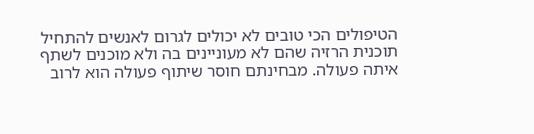הטיפולים הכי טובים לא יכולים לגרום לאנשים להתחיל תוכנית הרזיה שהם לא מעוניינים בה ולא מוכנים לשתף איתה פעולה. מבחינתם חוסר שיתוף פעולה הוא לרוב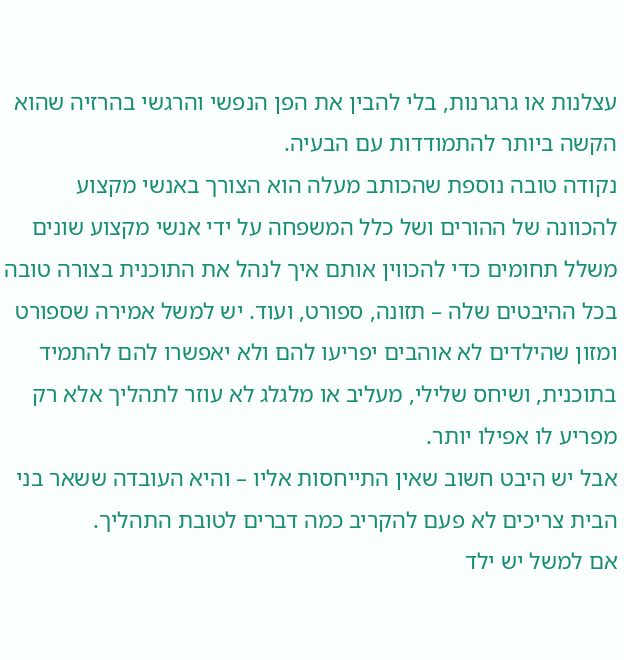עצלנות או גרגרנות, בלי להבין את הפן הנפשי והרגשי בהרזיה שהוא הקשה ביותר להתמודדות עם הבעיה.
נקודה טובה נוספת שהכותב מעלה הוא הצורך באנשי מקצוע להכוונה של ההורים ושל כלל המשפחה על ידי אנשי מקצוע שונים משלל תחומים כדי להכווין אותם איך לנהל את התוכנית בצורה טובה בכל ההיבטים שלה – תזונה, ספורט, ועוד. יש למשל אמירה שספורט ומזון שהילדים לא אוהבים יפריעו להם ולא יאפשרו להם להתמיד בתוכנית, ושיחס שלילי, מעליב או מלגלג לא עוזר לתהליך אלא רק מפריע לו אפילו יותר.
אבל יש היבט חשוב שאין התייחסות אליו – והיא העובדה ששאר בני הבית צריכים לא פעם להקריב כמה דברים לטובת התהליך.
אם למשל יש ילד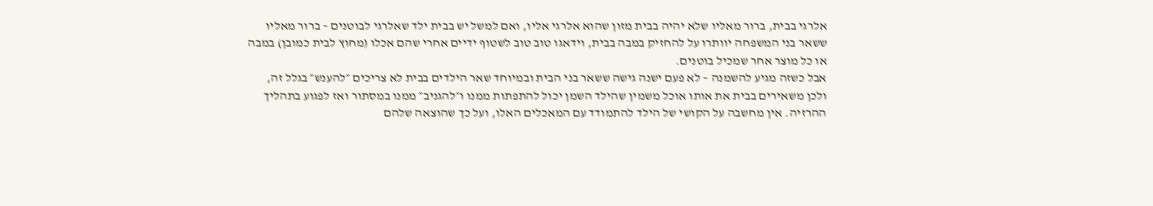אלרגי בבית, ברור מאליו שלא יהיה בבית מזון שהוא אלרגי אליו, ואם למשל יש בבית ילד שאלרגי לבוטנים – ברור מאליו ששאר בני המשפחה יוותרו על להחזיק במבה בבית, וידאגו טוב טוב לשטוף ידיים אחרי שהם אכלו (מחוץ לבית כמובן) במבה או כל מוצר אחר שמכיל בוטנים.
אבל כשזה מגיע להשמנה – לא פעם ישנה גישה ששאר בני הבית ובמיוחד שאר הילדים בבית לא צריכים ״להענש״ בגלל זה, ולכן משאירים בבית את אותו אוכל משמין שהילד השמן יכול להתפתות ממנו ו״להגניב״ ממנו במסתור ואז לפגוע בתהליך ההרזיה. אין מחשבה על הקושי של הילד להתמודד עם המאכלים האלו, ועל כך שהוצאה שלהם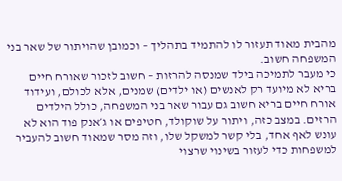מהבית מאוד תעזור לו להתמיד בתהליך – וכמובן שהויתור של שאר בני המשפחה חשוב.
כי מעבר לתמיכה בילד שמנסה להרזות – חשוב לזכור שאורח חיים בריא לא מיועד רק לאנשים (או ילדים) שמנים, אלא לכולם, ועידוד אורח חיים בריא חשוב גם עבור שאר בני המשפחה, כולל הילדים הרזים. במצב כזה, ויתור על שוקולד, חטיפים או ג׳אנק פוד הוא לא עונש לאף אחד, בלי קשר למשקל שלו, וזה מסר שמאוד חשוב להעביר למשפחות כדי לעזור בשינוי שרצוי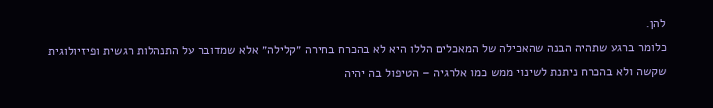להן.
כלומר ברגע שתהיה הבנה שהאכילה של המאכלים הללו היא לא בהכרח בחירה ״קלילה״ אלא שמדובר על התנהלות רגשית ופיזיולוגית שקשה ולא בהכרח ניתנת לשינוי ממש כמו אלרגיה – הטיפול בה יהיה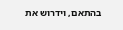בהתאם, וידרוש את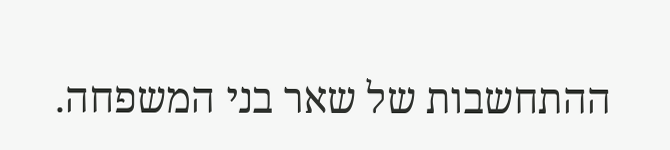ההתחשבות של שאר בני המשפחה.